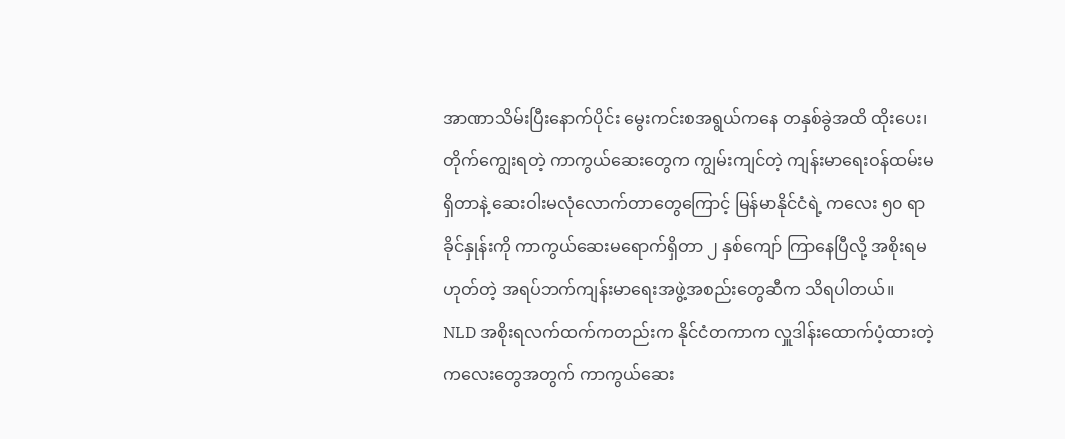အာဏာသိမ်းပြီးနောက်ပိုင်း မွေးကင်းစအရွယ်ကနေ တနှစ်ခွဲအထိ ထိုးပေး၊ တိုက်ကျွေးရတဲ့ ကာကွယ်ဆေးတွေက ကျွမ်းကျင်တဲ့ ကျန်းမာရေးဝန်ထမ်းမရှိတာနဲ့ ဆေးဝါးမလုံလောက်တာတွေကြောင့် မြန်မာနိုင်ငံရဲ့ ကလေး ၅၀ ရာခိုင်နှုန်းကို ကာကွယ်ဆေးမရောက်ရှိတာ ၂ နှစ်ကျော် ကြာနေပြီလို့ အစိုးရမဟုတ်တဲ့ အရပ်ဘက်ကျန်းမာရေးအဖွဲ့အစည်းတွေဆီက သိရပါတယ်။
NLD အစိုးရလက်ထက်ကတည်းက နိုင်ငံတကာက လှူဒါန်းထောက်ပံ့ထားတဲ့ ကလေးတွေအတွက် ကာကွယ်ဆေး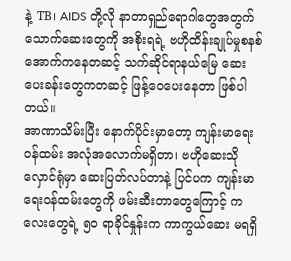နဲ့ TB၊ AIDS တို့လို နာတာရှည်ရောဂါတွေအတွက် သောက်ဆေးတွေကို အစိုးရရဲ့ ဗဟိုထိန်းချုပ်မှုစနစ် အောက်ကနေတဆင့် သက်ဆိုင်ရာနယ်မြေ ဆေးပေးခန်းတွေကတဆင့် ဖြန့်ဝေပေးနေတာ ဖြစ်ပါတယ်။
အာဏာသိမ်းပြီး နောက်ပိုင်းမှာတော့ ကျန်းမာရေးဝန်ထမ်း အလုံအလောက်မရှိတာ၊ ဗဟိုဆေးသိုလှောင်ရုံမှာ ဆေးပြတ်လပ်တာနဲ့ ပြင်ပက ကျန်းမာရေးဝန်ထမ်းတွေကို ဖမ်းဆီးတာတွေကြောင့် ကလေးတွေရဲ့ ၅၀ ရာခိုင်နှုန်းက ကာကွယ်ဆေး မရရှိ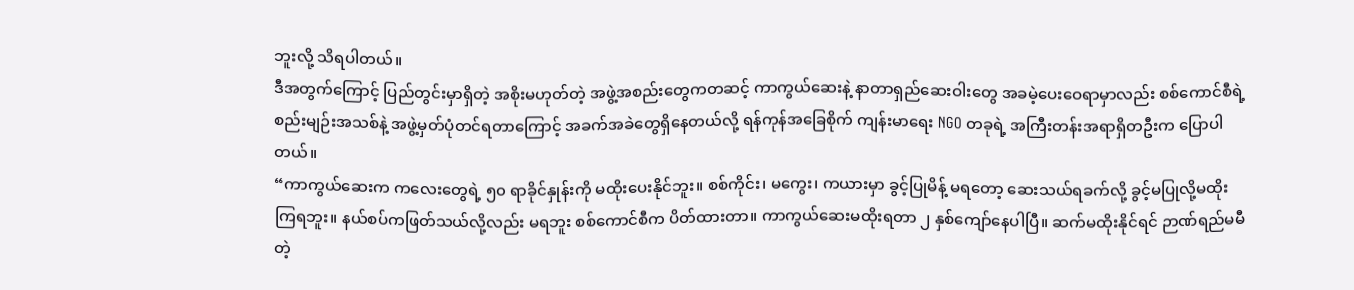ဘူးလို့ သိရပါတယ်။
ဒီအတွက်ကြောင့် ပြည်တွင်းမှာရှိတဲ့ အစိုးမဟုတ်တဲ့ အဖွဲ့အစည်းတွေကတဆင့် ကာကွယ်ဆေးနဲ့ နာတာရှည်ဆေးဝါးတွေ အခမဲ့ပေးဝေရာမှာလည်း စစ်ကောင်စီရဲ့ စည်းမျဉ်းအသစ်နဲ့ အဖွဲ့မှတ်ပုံတင်ရတာကြောင့် အခက်အခဲတွေရှိနေတယ်လို့ ရန်ကုန်အခြေစိုက် ကျန်းမာရေး NGO တခုရဲ့ အကြီးတန်းအရာရှိတဦးက ပြောပါတယ်။
“ကာကွယ်ဆေးက ကလေးတွေရဲ့ ၅၀ ရာခိုင်နှုန်းကို မထိုးပေးနိုင်ဘူး။ စစ်ကိုင်း၊ မကွေး၊ ကယားမှာ ခွင့်ပြုမိန့် မရတော့ ဆေးသယ်ရခက်လို့ ခွင့်မပြုလို့မထိုးကြရဘူး။ နယ်စပ်ကဖြတ်သယ်လို့လည်း မရဘူး စစ်ကောင်စီက ပိတ်ထားတာ။ ကာကွယ်ဆေးမထိုးရတာ ၂ နှစ်ကျော်နေပါပြီ။ ဆက်မထိုးနိုင်ရင် ဉာဏ်ရည်မမီတဲ့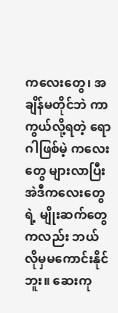ကလေးတွေ၊ အချိန်မတိုင်ဘဲ ကာကွယ်လို့ရတဲ့ ရောဂါဖြစ်မဲ့ ကလေးတွေ များလာပြီး အဲဒီကလေးတွေရဲ့ မျိုးဆက်တွေကလည်း ဘယ်လိုမှမကောင်းနိုင်ဘူး။ ဆေးကု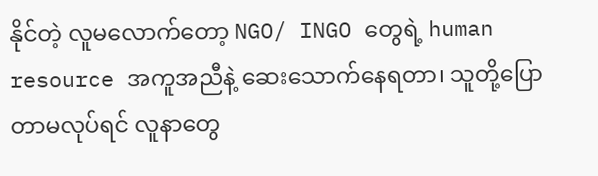နိုင်တဲ့ လူမလောက်တော့ NGO/ INGO တွေရဲ့ human resource အကူအညီနဲ့ ဆေးသောက်နေရတာ၊ သူတို့ပြောတာမလုပ်ရင် လူနာတွေ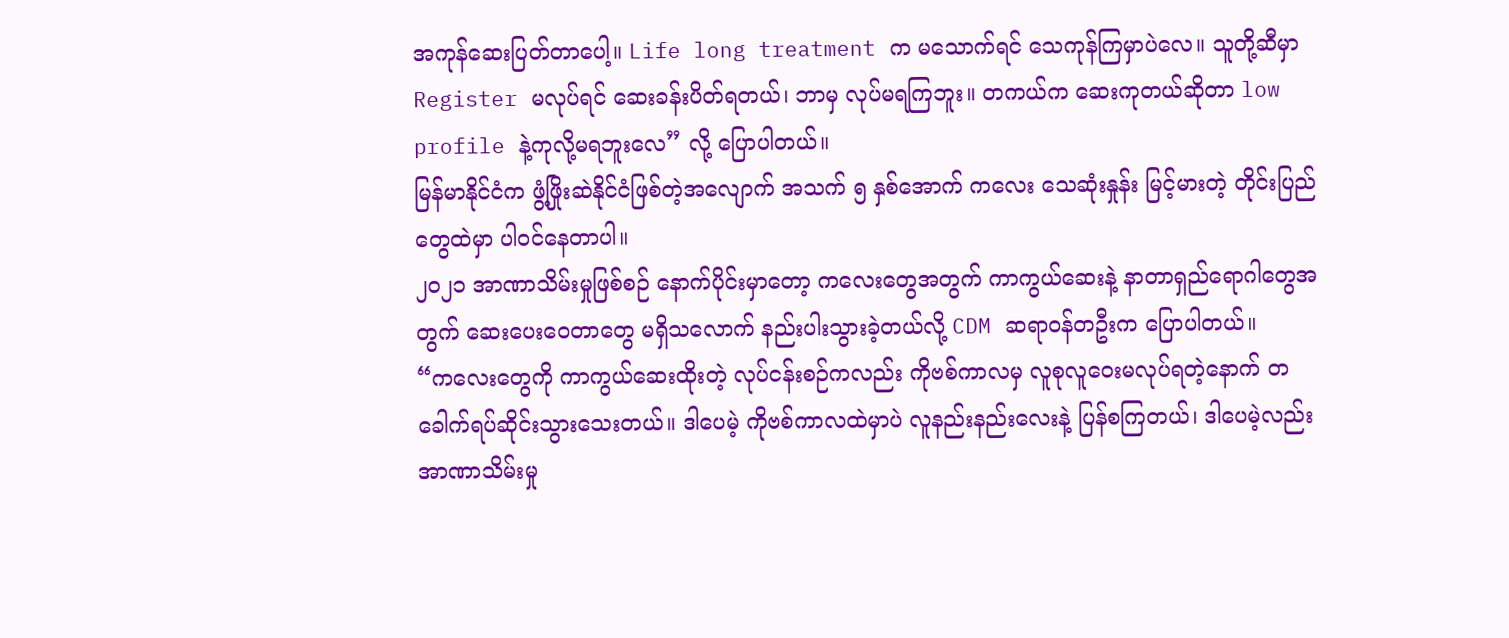အကုန်ဆေးပြတ်တာပေါ့။ Life long treatment က မသောက်ရင် သေကုန်ကြမှာပဲလေ။ သူတို့ဆီမှာ Register မလုပ်ရင် ဆေးခန်းပိတ်ရတယ်၊ ဘာမှ လုပ်မရကြဘူး။ တကယ်က ဆေးကုတယ်ဆိုတာ low profile နဲ့ကုလို့မရဘူးလေ” လို့ ပြောပါတယ်။
မြန်မာနိုင်ငံက ဖွံ့ဖြိုးဆဲနိုင်ငံဖြစ်တဲ့အလျောက် အသက် ၅ နှစ်အောက် ကလေး သေဆုံးနှုန်း မြင့်မားတဲ့ တိုင်းပြည်တွေထဲမှာ ပါဝင်နေတာပါ။
၂၀၂၁ အာဏာသိမ်းမှုဖြစ်စဉ် နောက်ပိုင်းမှာတော့ ကလေးတွေအတွက် ကာကွယ်ဆေးနဲ့ နာတာရှည်ရောဂါတွေအတွက် ဆေးပေးဝေတာတွေ မရှိသလောက် နည်းပါးသွားခဲ့တယ်လို့ CDM ဆရာဝန်တဦးက ပြောပါတယ်။
“ကလေးတွေကို ကာကွယ်ဆေးထိုးတဲ့ လုပ်ငန်းစဉ်ကလည်း ကိုဗစ်ကာလမှ လူစုလူဝေးမလုပ်ရတဲ့နောက် တခေါက်ရပ်ဆိုင်းသွားသေးတယ်။ ဒါပေမဲ့ ကိုဗစ်ကာလထဲမှာပဲ လူနည်းနည်းလေးနဲ့ ပြန်စကြတယ်၊ ဒါပေမဲ့လည်း အာဏာသိမ်းမှု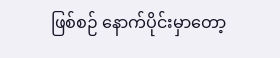ဖြစ်စဉ် နောက်ပိုင်းမှာတော့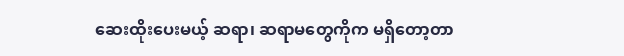ဆေးထိုးပေးမယ့် ဆရာ၊ ဆရာမတွေကိုက မရှိတော့တာ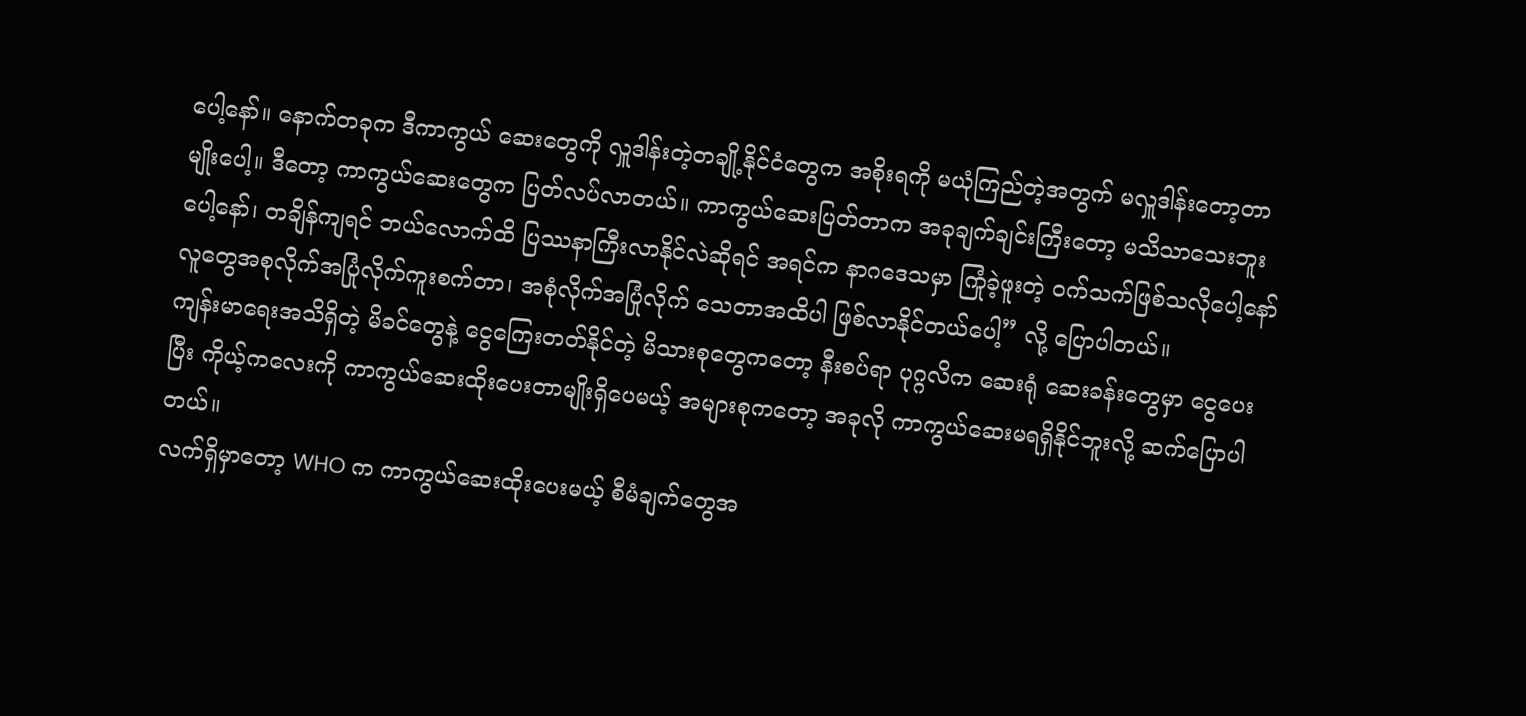ပေါ့နော်။ နောက်တခုက ဒီကာကွယ် ဆေးတွေကို လှူဒါန်းတဲ့တချို့နိုင်ငံတွေက အစိုးရကို မယုံကြည်တဲ့အတွက် မလှူဒါန်းတော့တာမျိုးပေါ့။ ဒီတော့ ကာကွယ်ဆေးတွေက ပြတ်လပ်လာတယ်။ ကာကွယ်ဆေးပြတ်တာက အခုချက်ချင်းကြီးတော့ မသိသာသေးဘူးပေါ့နော်၊ တချိန်ကျရင် ဘယ်လောက်ထိ ပြဿနာကြီးလာနိုင်လဲဆိုရင် အရင်က နာဂဒေသမှာ ကြုံခဲ့ဖူးတဲ့ ဝက်သက်ဖြစ်သလိုပေါ့နော် လူတွေအစုလိုက်အပြုံလိုက်ကူးစက်တာ၊ အစုံလိုက်အပြုံလိုက် သေတာအထိပါ ဖြစ်လာနိုင်တယ်ပေါ့” လို့ ပြောပါတယ်။
ကျန်းမာရေးအသိရှိတဲ့ မိခင်တွေနဲ့ ငွေကြေးတတ်နိုင်တဲ့ မိသားစုတွေကတော့ နီးစပ်ရာ ပုဂ္ဂလိက ဆေးရုံ ဆေးခန်းတွေမှာ ငွေပေးပြီး ကိုယ့်ကလေးကို ကာကွယ်ဆေးထိုးပေးတာမျိုးရှိပေမယ့် အများစုကတော့ အခုလို ကာကွယ်ဆေးမရရှိနိုင်ဘူးလို့ ဆက်ပြောပါတယ်။
လက်ရှိမှာတော့ WHO က ကာကွယ်ဆေးထိုးပေးမယ့် စီမံချက်တွေအ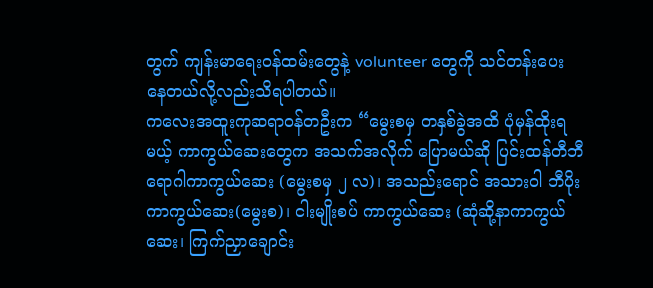တွက် ကျန်းမာရေးဝန်ထမ်းတွေနဲ့ volunteer တွေကို သင်တန်းပေးနေတယ်လို့လည်းသိရပါတယ်။
ကလေးအထူးကုဆရာဝန်တဦးက “မွေးစမှ တနှစ်ခွဲအထိ ပုံမှန်ထိုးရမယ့် ကာကွယ်ဆေးတွေက အသက်အလိုက် ပြောမယ်ဆို ပြင်းထန်တီဘီရောဂါကာကွယ်ဆေး (မွေးစမှ ၂ လ)၊ အသည်းရောင် အသားဝါ ဘီပိုးကာကွယ်ဆေး(မွေးစ)၊ ငါးမျိုးစပ် ကာကွယ်ဆေး (ဆုံဆို့နာကာကွယ်ဆေး၊ ကြက်ညှာချောင်း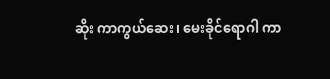ဆိုး ကာကွယ်ဆေး၊ မေးခိုင်ရောဂါ ကာ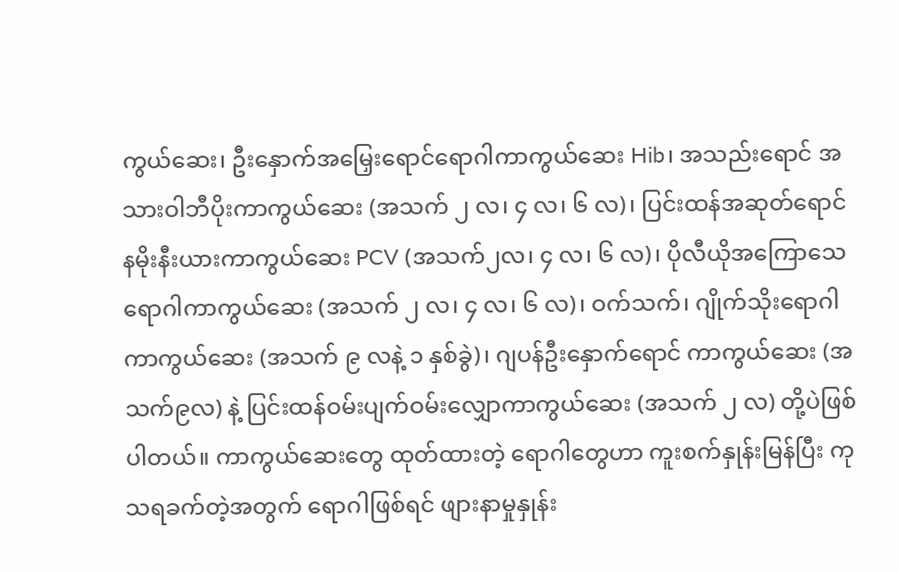ကွယ်ဆေး၊ ဦးနှောက်အမြှေးရောင်ရောဂါကာကွယ်ဆေး Hib၊ အသည်းရောင် အသားဝါဘီပိုးကာကွယ်ဆေး (အသက် ၂ လ၊ ၄ လ၊ ၆ လ)၊ ပြင်းထန်အဆုတ်ရောင် နမိုးနီးယားကာကွယ်ဆေး PCV (အသက်၂လ၊ ၄ လ၊ ၆ လ)၊ ပိုလီယိုအကြောသေရောဂါကာကွယ်ဆေး (အသက် ၂ လ၊ ၄ လ၊ ၆ လ)၊ ဝက်သက်၊ ဂျိုက်သိုးရောဂါကာကွယ်ဆေး (အသက် ၉ လနဲ့ ၁ နှစ်ခွဲ)၊ ဂျပန်ဦးနှောက်ရောင် ကာကွယ်ဆေး (အသက်၉လ) နဲ့ ပြင်းထန်ဝမ်းပျက်ဝမ်းလျှောကာကွယ်ဆေး (အသက် ၂ လ) တို့ပဲဖြစ်ပါတယ်။ ကာကွယ်ဆေးတွေ ထုတ်ထားတဲ့ ရောဂါတွေဟာ ကူးစက်နှုန်းမြန်ပြီး ကုသရခက်တဲ့အတွက် ရောဂါဖြစ်ရင် ဖျားနာမှုနှုန်း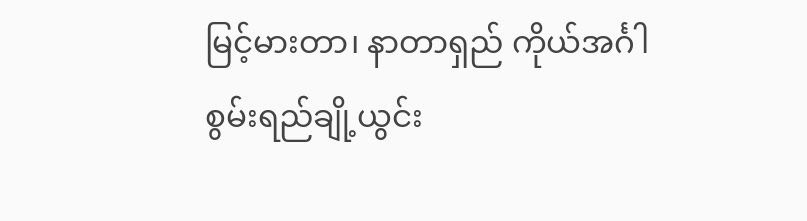မြင့်မားတာ၊ နာတာရှည် ကိုယ်အင်္ဂါစွမ်းရည်ချို့ယွင်း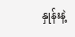နှုန်းနဲ့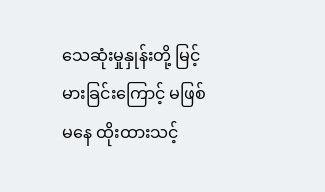သေဆုံးမှုနှုန်းတို့ မြင့်မားခြင်းကြောင့် မဖြစ်မနေ ထိုးထားသင့်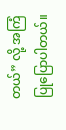တယ်” လို့ အကြံပြုပြောပါတယ်။